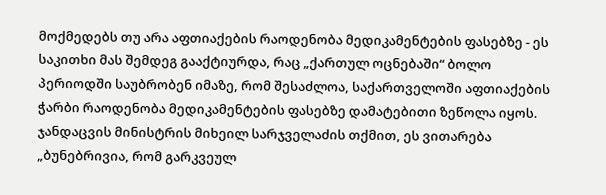მოქმედებს თუ არა აფთიაქების რაოდენობა მედიკამენტების ფასებზე - ეს საკითხი მას შემდეგ გააქტიურდა, რაც „ქართულ ოცნებაში“ ბოლო პერიოდში საუბრობენ იმაზე, რომ შესაძლოა, საქართველოში აფთიაქების ჭარბი რაოდენობა მედიკამენტების ფასებზე დამატებითი ზეწოლა იყოს.
ჯანდაცვის მინისტრის მიხეილ სარჯველაძის თქმით, ეს ვითარება „ბუნებრივია, რომ გარკვეულ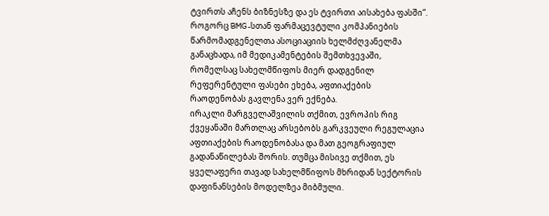ტვირთს აჩენს ბიზნესზე და ეს ტვირთი აისახება ფასში“.
როგორც BMG-სთან ფარმაცევტული კომპანიების წარმომადგენელთა ასოციაციის ხელმძღვანელმა განაცხადა, იმ მედიკამენტების შემთხვევაში, რომელსაც სახელმწიფოს მიერ დადგენილ რეფერენტული ფასები ეხება, აფთიაქების რაოდენობას გავლენა ვერ ექნება.
ირაკლი მარგველაშვილის თქმით, ევროპის რიგ ქვეყანაში მართლაც არსებობს გარკვეული რეგულაცია აფთიაქების რაოდენობასა და მათ გეოგრაფიულ გადანაწილებას შორის. თუმცა მისივე თქმით, ეს ყველაფერი თავად სახელმწიფოს მხრიდან სექტორის დაფინანსების მოდელზეა მიბმული.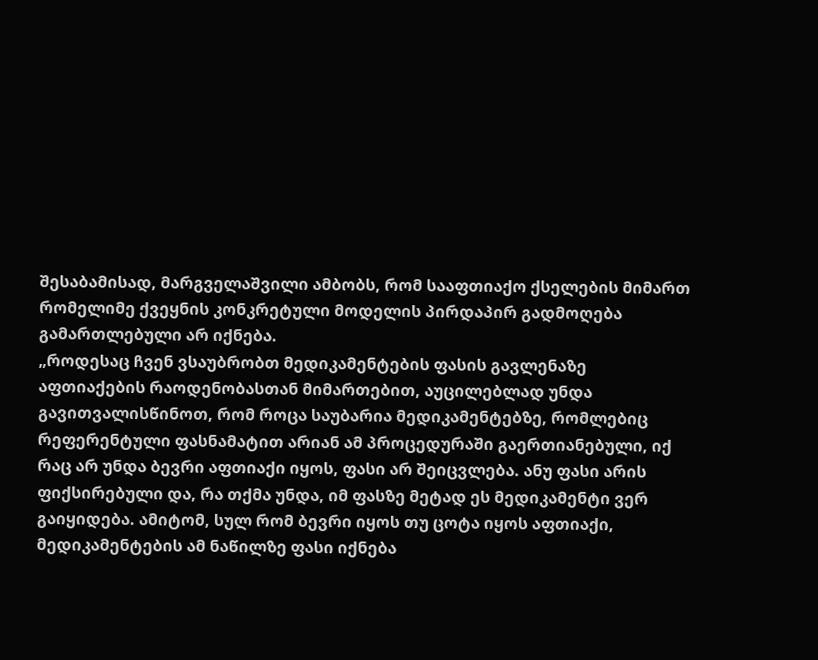შესაბამისად, მარგველაშვილი ამბობს, რომ სააფთიაქო ქსელების მიმართ რომელიმე ქვეყნის კონკრეტული მოდელის პირდაპირ გადმოღება გამართლებული არ იქნება.
„როდესაც ჩვენ ვსაუბრობთ მედიკამენტების ფასის გავლენაზე აფთიაქების რაოდენობასთან მიმართებით, აუცილებლად უნდა გავითვალისწინოთ, რომ როცა საუბარია მედიკამენტებზე, რომლებიც რეფერენტული ფასნამატით არიან ამ პროცედურაში გაერთიანებული, იქ რაც არ უნდა ბევრი აფთიაქი იყოს, ფასი არ შეიცვლება. ანუ ფასი არის ფიქსირებული და, რა თქმა უნდა, იმ ფასზე მეტად ეს მედიკამენტი ვერ გაიყიდება. ამიტომ, სულ რომ ბევრი იყოს თუ ცოტა იყოს აფთიაქი, მედიკამენტების ამ ნაწილზე ფასი იქნება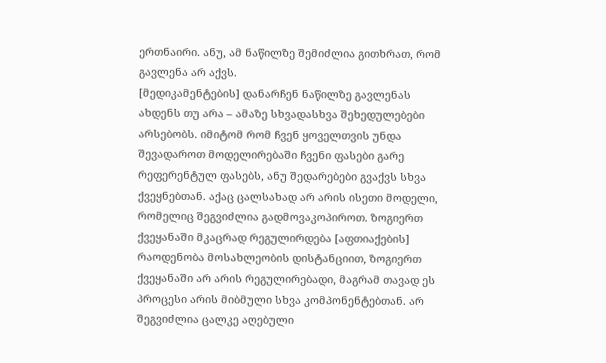ერთნაირი. ანუ, ამ ნაწილზე შემიძლია გითხრათ, რომ გავლენა არ აქვს.
[მედიკამენტების] დანარჩენ ნაწილზე გავლენას ახდენს თუ არა – ამაზე სხვადასხვა შეხედულებები არსებობს. იმიტომ რომ ჩვენ ყოველთვის უნდა შევადაროთ მოდელირებაში ჩვენი ფასები გარე რეფერენტულ ფასებს, ანუ შედარებები გვაქვს სხვა ქვეყნებთან. აქაც ცალსახად არ არის ისეთი მოდელი, რომელიც შეგვიძლია გადმოვაკოპიროთ. ზოგიერთ ქვეყანაში მკაცრად რეგულირდება [აფთიაქების] რაოდენობა მოსახლეობის დისტანციით, ზოგიერთ ქვეყანაში არ არის რეგულირებადი, მაგრამ თავად ეს პროცესი არის მიბმული სხვა კომპონენტებთან. არ შეგვიძლია ცალკე აღებული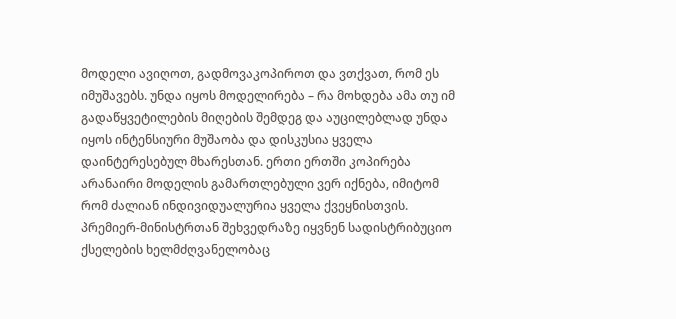მოდელი ავიღოთ, გადმოვაკოპიროთ და ვთქვათ, რომ ეს იმუშავებს. უნდა იყოს მოდელირება – რა მოხდება ამა თუ იმ გადაწყვეტილების მიღების შემდეგ და აუცილებლად უნდა იყოს ინტენსიური მუშაობა და დისკუსია ყველა დაინტერესებულ მხარესთან. ერთი ერთში კოპირება არანაირი მოდელის გამართლებული ვერ იქნება, იმიტომ რომ ძალიან ინდივიდუალურია ყველა ქვეყნისთვის.
პრემიერ-მინისტრთან შეხვედრაზე იყვნენ სადისტრიბუციო ქსელების ხელმძღვანელობაც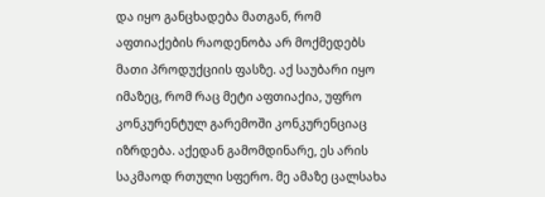და იყო განცხადება მათგან, რომ აფთიაქების რაოდენობა არ მოქმედებს მათი პროდუქციის ფასზე. აქ საუბარი იყო იმაზეც, რომ რაც მეტი აფთიაქია, უფრო კონკურენტულ გარემოში კონკურენციაც იზრდება. აქედან გამომდინარე, ეს არის საკმაოდ რთული სფერო. მე ამაზე ცალსახა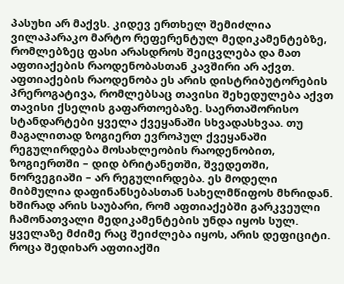პასუხი არ მაქვს. კიდევ ერთხელ შემიძლია ვილაპარაკო მარტო რეფერენტულ მედიკამენტებზე, რომლებზეც ფასი არასდროს შეიცვლება და მათ აფთიაქების რაოდენობასთან კავშირი არ აქვთ.
აფთიაქების რაოდენობა ეს არის დისტრიბუტორების პრეროგატივა, რომლებსაც თავისი შეხედულება აქვთ თავისი ქსელის გაფართოებაზე. საერთაშორისო სტანდარტები ყველა ქვეყანაში სხვადასხვაა. თუ მაგალითად ზოგიერთ ევროპულ ქვეყანაში რეგულირდება მოსახლეობის რაოდენობით, ზოგიერთში – დიდ ბრიტანეთში, შვედეთში, ნორვეგიაში – არ რეგულირდება. ეს მოდელი მიბმულია დაფინანსებასთან სახელმწიფოს მხრიდან.
ხშირად არის საუბარი, რომ აფთიაქებში გარკვეული ჩამონათვალი მედიკამენტების უნდა იყოს სულ. ყველაზე მძიმე რაც შეიძლება იყოს, არის დეფიციტი. როცა შედიხარ აფთიაქში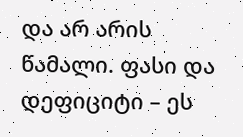და არ არის წამალი. ფასი და დეფიციტი – ეს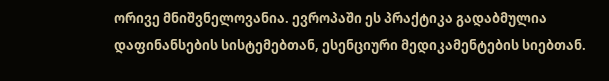ორივე მნიშვნელოვანია. ევროპაში ეს პრაქტიკა გადაბმულია დაფინანსების სისტემებთან, ესენციური მედიკამენტების სიებთან.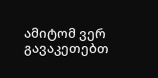ამიტომ ვერ გავაკეთებთ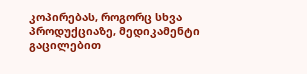კოპირებას, როგორც სხვა პროდუქციაზე, მედიკამენტი გაცილებით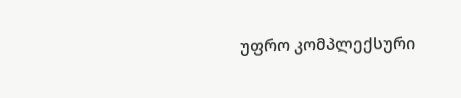უფრო კომპლექსური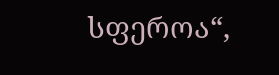სფეროა“,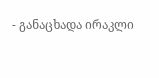- განაცხადა ირაკლი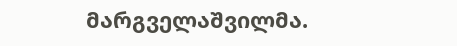მარგველაშვილმა.